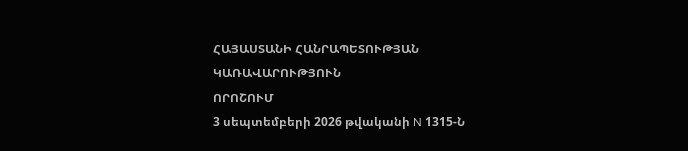ՀԱՅԱՍՏԱՆԻ ՀԱՆՐԱՊԵՏՈՒԹՅԱՆ ԿԱՌԱՎԱՐՈՒԹՅՈՒՆ
ՈՐՈՇՈՒՄ
3 սեպտեմբերի 2026 թվականի N 1315-Ն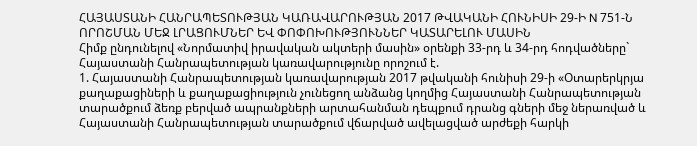ՀԱՅԱՍՏԱՆԻ ՀԱՆՐԱՊԵՏՈՒԹՅԱՆ ԿԱՌԱՎԱՐՈՒԹՅԱՆ 2017 ԹՎԱԿԱՆԻ ՀՈՒՆԻՍԻ 29-Ի N 751-Ն ՈՐՈՇՄԱՆ ՄԵՋ ԼՐԱՑՈՒՄՆԵՐ ԵՎ ՓՈՓՈԽՈՒԹՅՈՒՆՆԵՐ ԿԱՏԱՐԵԼՈՒ ՄԱՍԻՆ
Հիմք ընդունելով «Նորմատիվ իրավական ակտերի մասին» օրենքի 33-րդ և 34-րդ հոդվածները` Հայաստանի Հանրապետության կառավարությունը որոշում է.
1. Հայաստանի Հանրապետության կառավարության 2017 թվականի հունիսի 29-ի «Օտարերկրյա քաղաքացիների և քաղաքացիություն չունեցող անձանց կողմից Հայաստանի Հանրապետության տարածքում ձեռք բերված ապրանքների արտահանման դեպքում դրանց գների մեջ ներառված և Հայաստանի Հանրապետության տարածքում վճարված ավելացված արժեքի հարկի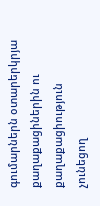գումարներն օտարերկրյա քաղաքացիներին ու քաղաքացիություն չունեցող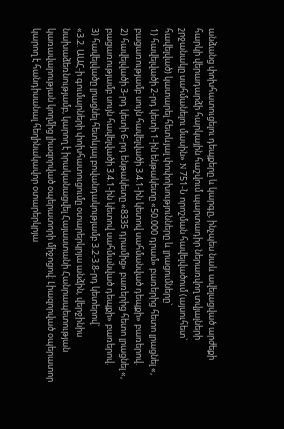անձանց փոխհատուցելու դեպքերը և կարգը, ինչպես նաև ավելացված արժեքի հարկի վերադարձի հարկային հաշվում պարտադիր ներառվող տվյալների շրջանակը սահմանելու մասին» N 751-Ն որոշման հավելվածում (այսուհետ` հավելված) կատարել հետևյալ փոփոխությունները և լրացումները`
1) հավելվածի 2-րդ կետի 1-ին ենթակետը «50.000 դրամ» բառերից հետո լրացնել «, բացառությամբ սույն հավելվածի 3.4.1-ին կետով սահմանված դեպքի» բառերով.
2) հավելվածի 3-րդ կետի 6-րդ ենթակետը «8335 դրամից» բառերից հետո լրացնել «, բացառությամբ սույն հավելվածի 3.4.1-ին կետով սահմանված դեպքի» բառերով.
3) հավելվածը լրացնել հետևյալ բովանդակությամբ 3.2-3.8-րդ կետերով`
«3.2. ԱԱՀ-ի գումարների փոխհատուցումը օտարերկրյա անձին, վերջինիս նախաձեռնությամբ, կարող է իրականացվել Հայաստանի Հանրապետության կառավարության կողմից լիազորված օպերատորի միջոցով: Լիազորված օպերատոր կարող է հանդիսանալ հեղինակավոր օտարերկրյա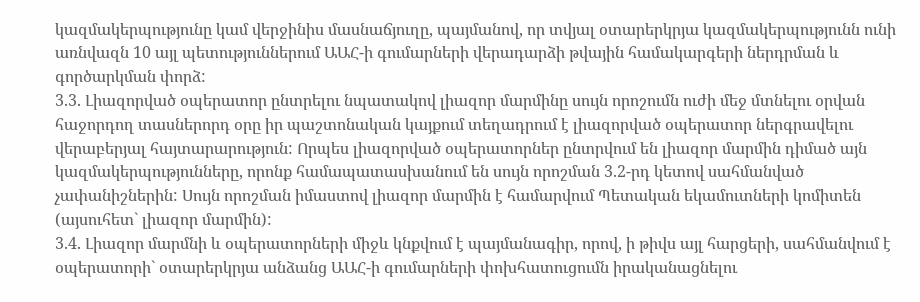կազմակերպությունը կամ վերջինիս մասնաճյուղը, պայմանով, որ տվյալ օտարերկրյա կազմակերպությունն ունի առնվազն 10 այլ պետություններում ԱԱՀ-ի գումարների վերադարձի թվային համակարգերի ներդրման և գործարկման փորձ:
3.3. Լիազորված օպերատոր ընտրելու նպատակով լիազոր մարմինը սույն որոշումն ուժի մեջ մտնելու օրվան հաջորդող տասներորդ օրը իր պաշտոնական կայքում տեղադրում է լիազորված օպերատոր ներգրավելու վերաբերյալ հայտարարություն: Որպես լիազորված օպերատորներ ընտրվում են լիազոր մարմին դիմած այն կազմակերպությունները, որոնք համապատասխանում են սույն որոշման 3.2-րդ կետով սահմանված չափանիշներին: Սույն որոշման իմաստով լիազոր մարմին է համարվում Պետական եկամուտների կոմիտեն (այսուհետ` լիազոր մարմին):
3.4. Լիազոր մարմնի և օպերատորների միջև կնքվում է պայմանագիր, որով, ի թիվս այլ հարցերի, սահմանվում է օպերատորի` օտարերկրյա անձանց ԱԱՀ-ի գումարների փոխհատուցումն իրականացնելու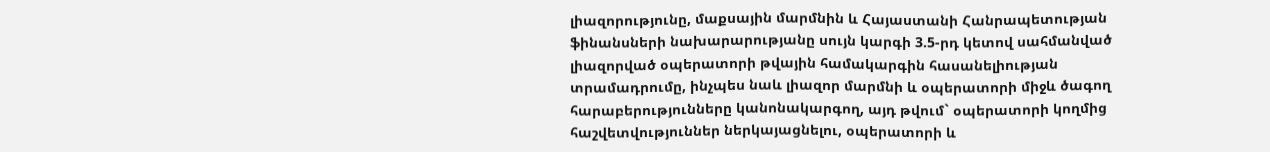լիազորությունը, մաքսային մարմնին և Հայաստանի Հանրապետության ֆինանսների նախարարությանը սույն կարգի 3.5-րդ կետով սահմանված լիազորված օպերատորի թվային համակարգին հասանելիության տրամադրումը, ինչպես նաև լիազոր մարմնի և օպերատորի միջև ծագող հարաբերությունները կանոնակարգող, այդ թվում` օպերատորի կողմից հաշվետվություններ ներկայացնելու, օպերատորի և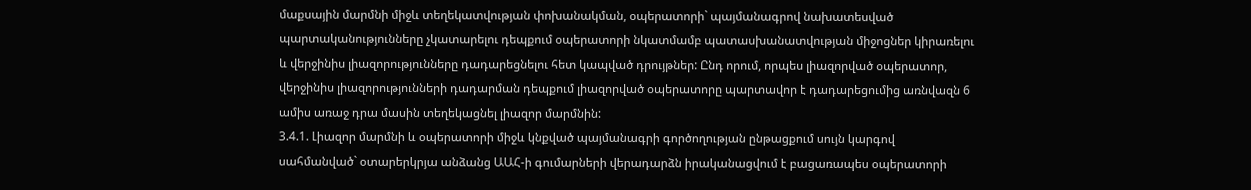մաքսային մարմնի միջև տեղեկատվության փոխանակման, օպերատորի` պայմանագրով նախատեսված պարտականությունները չկատարելու դեպքում օպերատորի նկատմամբ պատասխանատվության միջոցներ կիրառելու և վերջինիս լիազորությունները դադարեցնելու հետ կապված դրույթներ: Ընդ որում, որպես լիազորված օպերատոր, վերջինիս լիազորությունների դադարման դեպքում լիազորված օպերատորը պարտավոր է դադարեցումից առնվազն 6 ամիս առաջ դրա մասին տեղեկացնել լիազոր մարմնին:
3.4.1. Լիազոր մարմնի և օպերատորի միջև կնքված պայմանագրի գործողության ընթացքում սույն կարգով սահմանված` օտարերկրյա անձանց ԱԱՀ-ի գումարների վերադարձն իրականացվում է բացառապես օպերատորի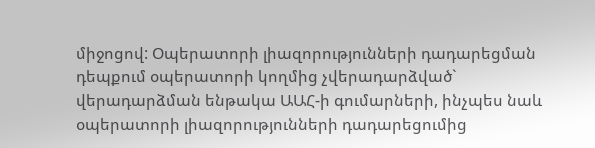միջոցով: Օպերատորի լիազորությունների դադարեցման դեպքում օպերատորի կողմից չվերադարձված` վերադարձման ենթակա ԱԱՀ-ի գումարների, ինչպես նաև օպերատորի լիազորությունների դադարեցումից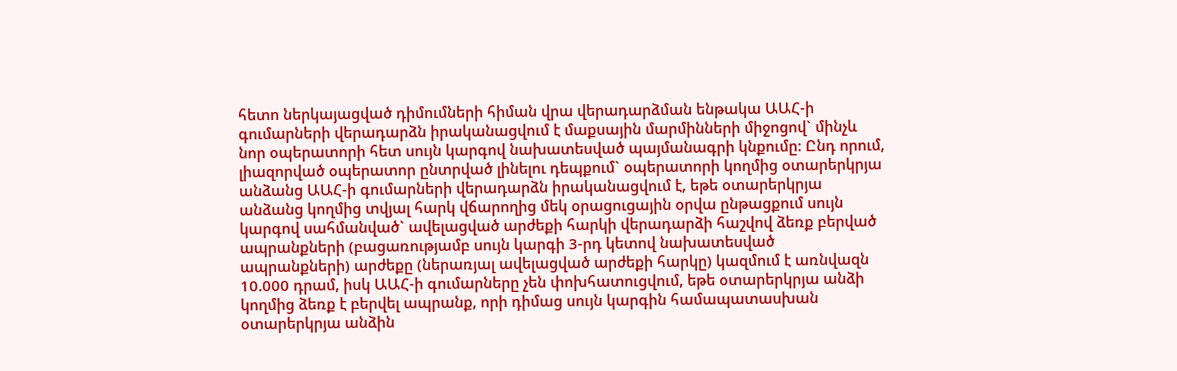հետո ներկայացված դիմումների հիման վրա վերադարձման ենթակա ԱԱՀ-ի գումարների վերադարձն իրականացվում է մաքսային մարմինների միջոցով` մինչև նոր օպերատորի հետ սույն կարգով նախատեսված պայմանագրի կնքումը: Ընդ որում, լիազորված օպերատոր ընտրված լինելու դեպքում` օպերատորի կողմից օտարերկրյա անձանց ԱԱՀ-ի գումարների վերադարձն իրականացվում է, եթե օտարերկրյա անձանց կողմից տվյալ հարկ վճարողից մեկ օրացուցային օրվա ընթացքում սույն կարգով սահմանված` ավելացված արժեքի հարկի վերադարձի հաշվով ձեռք բերված ապրանքների (բացառությամբ սույն կարգի 3-րդ կետով նախատեսված ապրանքների) արժեքը (ներառյալ ավելացված արժեքի հարկը) կազմում է առնվազն 10.000 դրամ, իսկ ԱԱՀ-ի գումարները չեն փոխհատուցվում, եթե օտարերկրյա անձի կողմից ձեռք է բերվել ապրանք, որի դիմաց սույն կարգին համապատասխան օտարերկրյա անձին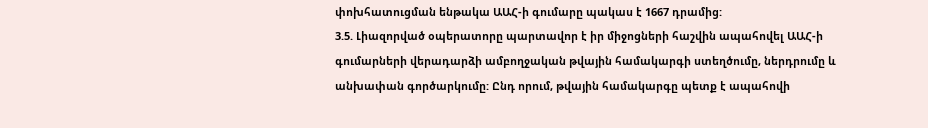փոխհատուցման ենթակա ԱԱՀ-ի գումարը պակաս է 1667 դրամից:
3.5. Լիազորված օպերատորը պարտավոր է իր միջոցների հաշվին ապահովել ԱԱՀ-ի գումարների վերադարձի ամբողջական թվային համակարգի ստեղծումը, ներդրումը և անխափան գործարկումը: Ընդ որում, թվային համակարգը պետք է ապահովի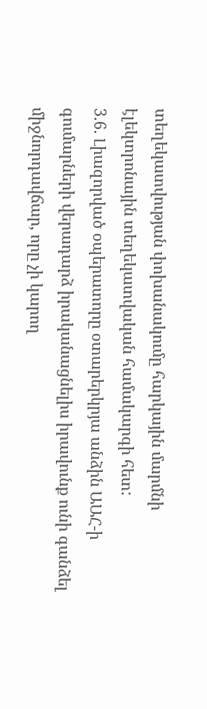տեղեկատվության փոխանակումը հարկային մարմնի էլեկտրոնային տեղեկատվական համակարգի հետ:
3.6. Լիազորված օպերատորը օտարերկրյա անձին ԱԱՀ-ի գումարների վերադարձ իրականացնելիս իրավունք ունի գանձել միջնորդավճար, որը չի կարող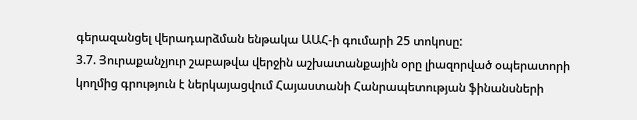գերազանցել վերադարձման ենթակա ԱԱՀ-ի գումարի 25 տոկոսը:
3.7. Յուրաքանչյուր շաբաթվա վերջին աշխատանքային օրը լիազորված օպերատորի կողմից գրություն է ներկայացվում Հայաստանի Հանրապետության ֆինանսների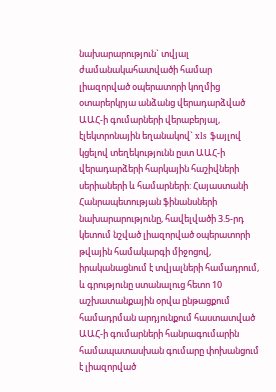նախարարություն` տվյալ ժամանակահատվածի համար լիազորված օպերատորի կողմից օտարերկրյա անձանց վերադարձված ԱԱՀ-ի գումարների վերաբերյալ, էլեկտրոնային եղանակով` xls ֆայլով կցելով տեղեկությունն ըստ ԱԱՀ-ի վերադարձերի հարկային հաշիվների սերիաների և համարների: Հայաստանի Հանրապետության ֆինանսների նախարարությունը, հավելվածի 3.5-րդ կետում նշված լիազորված օպերատորի թվային համակարգի միջոցով, իրականացնում է տվյալների համադրում, և գրությունը ստանալուց հետո 10 աշխատանքային օրվա ընթացքում համադրման արդյունքում հաստատված ԱԱՀ-ի գումարների հանրագումարին համապատասխան գումարը փոխանցում է լիազորված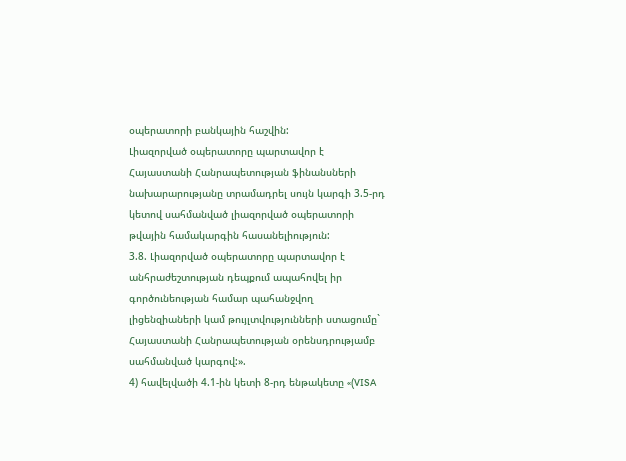օպերատորի բանկային հաշվին:
Լիազորված օպերատորը պարտավոր է Հայաստանի Հանրապետության ֆինանսների նախարարությանը տրամադրել սույն կարգի 3.5-րդ կետով սահմանված լիազորված օպերատորի թվային համակարգին հասանելիություն:
3.8. Լիազորված օպերատորը պարտավոր է անհրաժեշտության դեպքում ապահովել իր գործունեության համար պահանջվող լիցենզիաների կամ թույլտվությունների ստացումը` Հայաստանի Հանրապետության օրենսդրությամբ սահմանված կարգով:».
4) հավելվածի 4.1-ին կետի 8-րդ ենթակետը «(VISA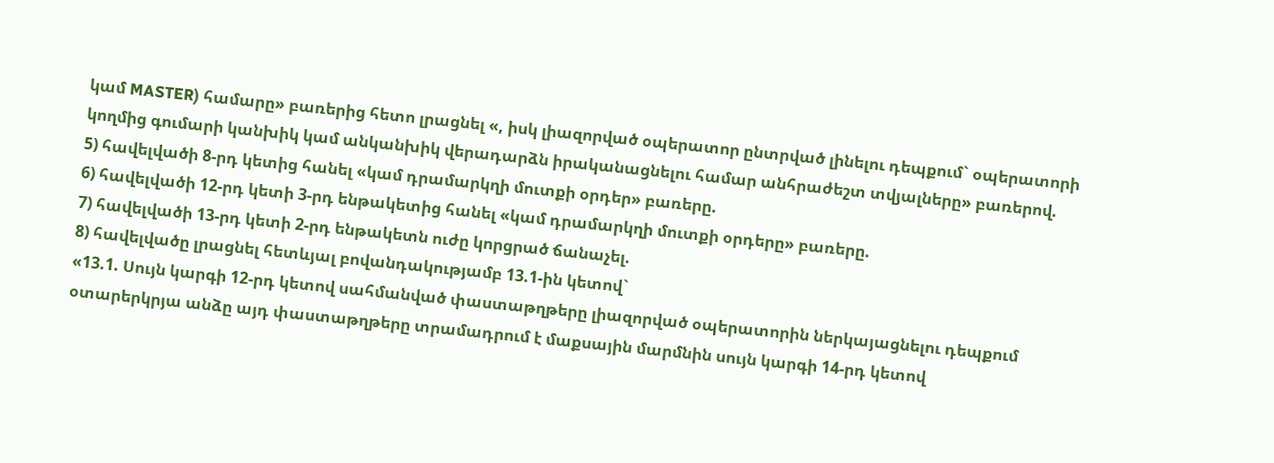կամ MASTER) համարը» բառերից հետո լրացնել «, իսկ լիազորված օպերատոր ընտրված լինելու դեպքում` օպերատորի կողմից գումարի կանխիկ կամ անկանխիկ վերադարձն իրականացնելու համար անհրաժեշտ տվյալները» բառերով.
5) հավելվածի 8-րդ կետից հանել «կամ դրամարկղի մուտքի օրդեր» բառերը.
6) հավելվածի 12-րդ կետի 3-րդ ենթակետից հանել «կամ դրամարկղի մուտքի օրդերը» բառերը.
7) հավելվածի 13-րդ կետի 2-րդ ենթակետն ուժը կորցրած ճանաչել.
8) հավելվածը լրացնել հետևյալ բովանդակությամբ 13.1-ին կետով`
«13.1. Սույն կարգի 12-րդ կետով սահմանված փաստաթղթերը լիազորված օպերատորին ներկայացնելու դեպքում օտարերկրյա անձը այդ փաստաթղթերը տրամադրում է մաքսային մարմնին սույն կարգի 14-րդ կետով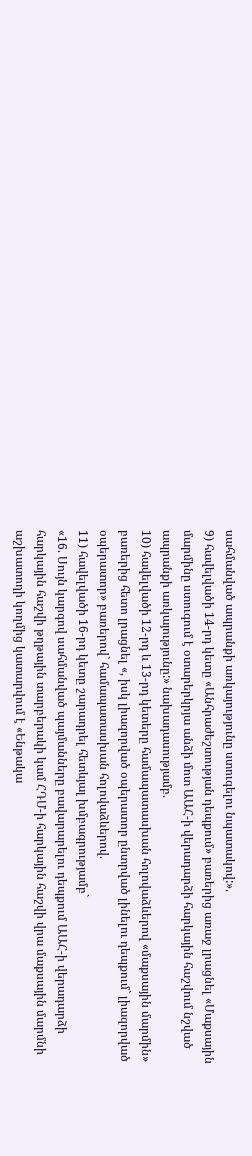սահմանված ապրանքի առկայությունը ստուգելու նպատակով:».
9) հավելվածի 14-րդ կետը «Անհրաժեշտության դեպքում» բառերից առաջ լրացնել «Մաքսային մարմինը ստուգում է օտարերկրյա անձի մոտ ԱԱՀ-ի վերադարձի հարկային հաշվում նշված ապրանքի առկայությունը:» նախադասությամբ.
10) հավելվածի 12-րդ և 13-րդ կետերը համապատասխան հոլովաձևերով «մաքսային մարմին» բառերից հետո լրացնել «, իսկ լիազորված օպերատոր ընտրված լինելու դեպքում` լիազորված օպերատոր» բառերով` համապատասխան հոլովաձևերով.
11) հավելվածի 16-րդ կետը շարադրել հետևյալ խմբագրությամբ`
«16. Սույն կարգով սահմանված պայմանները բավարարելու դեպքում ԱԱՀ-ի վերադարձի հարկային հաշվի թղթային տարբերակի կամ ՀԴՄ-ի հարկային հաշվի վրա մաքսային մարմնի աշխատողի կողմից կատարվում է «Ենթակա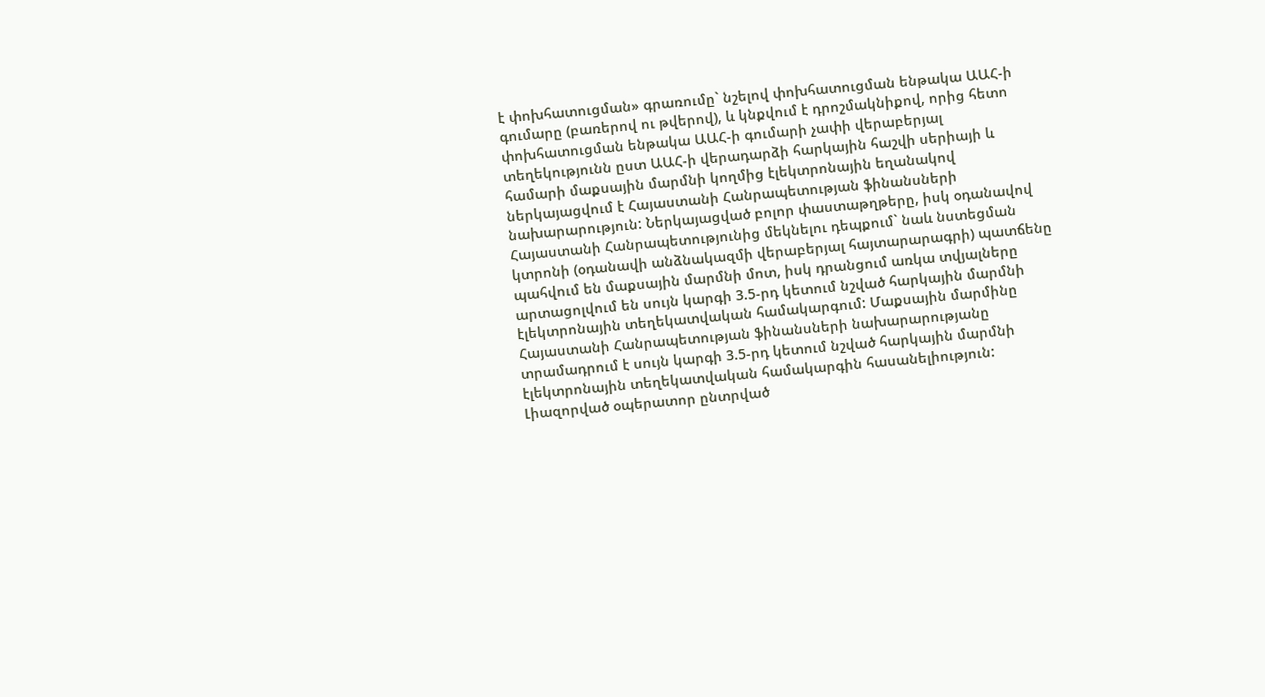է փոխհատուցման» գրառումը` նշելով փոխհատուցման ենթակա ԱԱՀ-ի գումարը (բառերով ու թվերով), և կնքվում է դրոշմակնիքով, որից հետո փոխհատուցման ենթակա ԱԱՀ-ի գումարի չափի վերաբերյալ տեղեկությունն ըստ ԱԱՀ-ի վերադարձի հարկային հաշվի սերիայի և համարի մաքսային մարմնի կողմից էլեկտրոնային եղանակով ներկայացվում է Հայաստանի Հանրապետության ֆինանսների նախարարություն: Ներկայացված բոլոր փաստաթղթերը, իսկ օդանավով Հայաստանի Հանրապետությունից մեկնելու դեպքում` նաև նստեցման կտրոնի (օդանավի անձնակազմի վերաբերյալ հայտարարագրի) պատճենը պահվում են մաքսային մարմնի մոտ, իսկ դրանցում առկա տվյալները արտացոլվում են սույն կարգի 3.5-րդ կետում նշված հարկային մարմնի էլեկտրոնային տեղեկատվական համակարգում: Մաքսային մարմինը Հայաստանի Հանրապետության ֆինանսների նախարարությանը տրամադրում է սույն կարգի 3.5-րդ կետում նշված հարկային մարմնի էլեկտրոնային տեղեկատվական համակարգին հասանելիություն:
Լիազորված օպերատոր ընտրված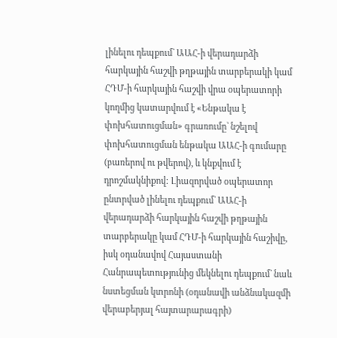լինելու դեպքում` ԱԱՀ-ի վերադարձի հարկային հաշվի թղթային տարբերակի կամ ՀԴՄ-ի հարկային հաշվի վրա օպերատորի կողմից կատարվում է «Ենթակա է փոխհատուցման» գրառումը` նշելով փոխհատուցման ենթակա ԱԱՀ-ի գումարը (բառերով ու թվերով), և կնքվում է դրոշմակնիքով: Լիազորված օպերատոր ընտրված լինելու դեպքում` ԱԱՀ-ի վերադարձի հարկային հաշվի թղթային տարբերակը կամ ՀԴՄ-ի հարկային հաշիվը, իսկ օդանավով Հայաստանի Հանրապետությունից մեկնելու դեպքում` նաև նստեցման կտրոնի (օդանավի անձնակազմի վերաբերյալ հայտարարագրի)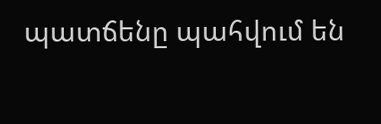պատճենը պահվում են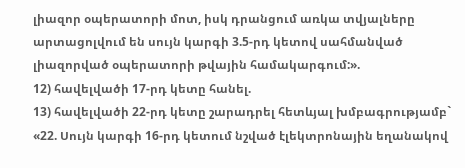լիազոր օպերատորի մոտ, իսկ դրանցում առկա տվյալները արտացոլվում են սույն կարգի 3.5-րդ կետով սահմանված լիազորված օպերատորի թվային համակարգում:».
12) հավելվածի 17-րդ կետը հանել.
13) հավելվածի 22-րդ կետը շարադրել հետևյալ խմբագրությամբ`
«22. Սույն կարգի 16-րդ կետում նշված էլեկտրոնային եղանակով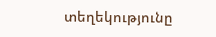տեղեկությունը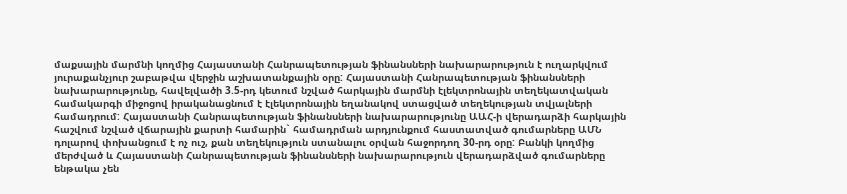մաքսային մարմնի կողմից Հայաստանի Հանրապետության ֆինանսների նախարարություն է ուղարկվում յուրաքանչյուր շաբաթվա վերջին աշխատանքային օրը: Հայաստանի Հանրապետության ֆինանսների նախարարությունը, հավելվածի 3.5-րդ կետում նշված հարկային մարմնի էլեկտրոնային տեղեկատվական համակարգի միջոցով իրականացնում է էլեկտրոնային եղանակով ստացված տեղեկության տվյալների համադրում: Հայաստանի Հանրապետության ֆինանսների նախարարությունը ԱԱՀ-ի վերադարձի հարկային հաշվում նշված վճարային քարտի համարին` համադրման արդյունքում հաստատված գումարները ԱՄՆ դոլարով փոխանցում է ոչ ուշ, քան տեղեկություն ստանալու օրվան հաջորդող 30-րդ օրը: Բանկի կողմից մերժված և Հայաստանի Հանրապետության ֆինանսների նախարարություն վերադարձված գումարները ենթակա չեն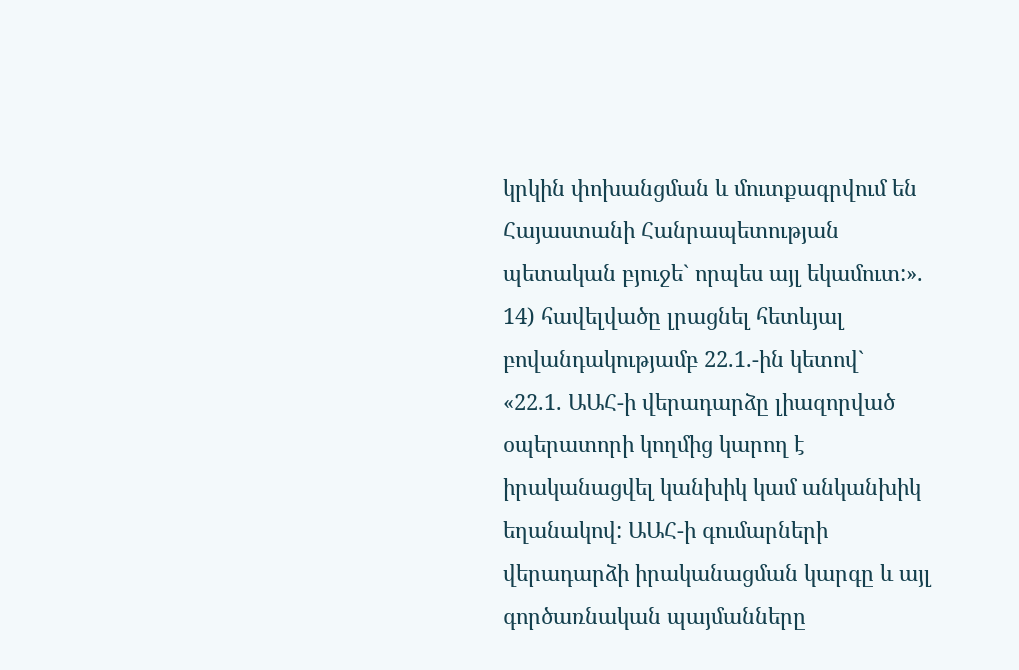կրկին փոխանցման և մուտքագրվում են Հայաստանի Հանրապետության պետական բյուջե` որպես այլ եկամուտ:».
14) հավելվածը լրացնել հետևյալ բովանդակությամբ 22.1.-ին կետով`
«22.1. ԱԱՀ-ի վերադարձը լիազորված օպերատորի կողմից կարող է իրականացվել կանխիկ կամ անկանխիկ եղանակով: ԱԱՀ-ի գումարների վերադարձի իրականացման կարգը և այլ գործառնական պայմանները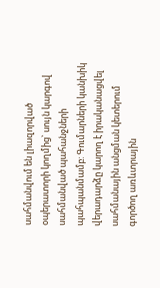սահմանվում են լիազորված օպերատորի կողմից` սույն կարգով սահմանված պահանջների պահպանմամբ: Գումարների կանխիկ վերադարձը կարող է իրականացվել սահմանային անցման կետերում գործող առևտրային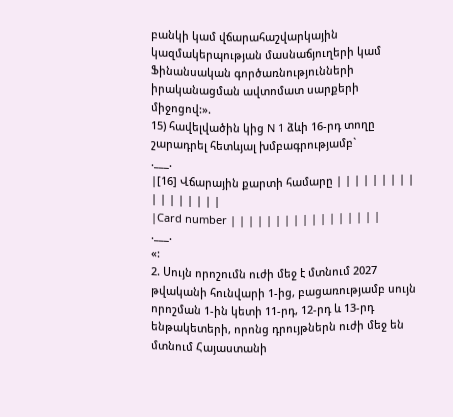բանկի կամ վճարահաշվարկային կազմակերպության մասնաճյուղերի կամ Ֆինանսական գործառնությունների իրականացման ավտոմատ սարքերի միջոցով:».
15) հավելվածին կից N 1 ձևի 16-րդ տողը շարադրել հետևյալ խմբագրությամբ`
.___.
|[16] Վճարային քարտի համարը | | | | | | | | | | | | | | | | |
|Card number | | | | | | | | | | | | | | | | |
.___.
«:
2. Սույն որոշումն ուժի մեջ է մտնում 2027 թվականի հունվարի 1-ից, բացառությամբ սույն որոշման 1-ին կետի 11-րդ, 12-րդ և 13-րդ ենթակետերի, որոնց դրույթներն ուժի մեջ են մտնում Հայաստանի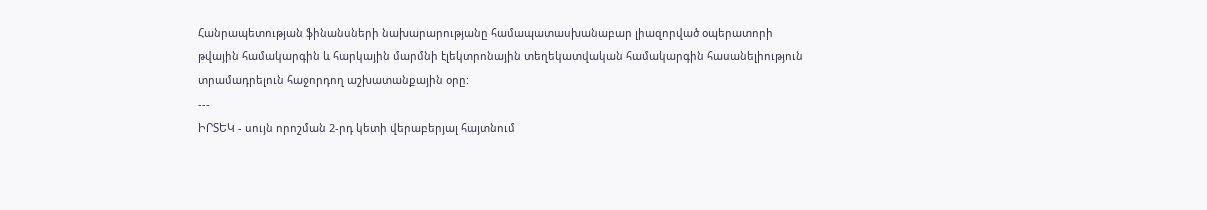Հանրապետության ֆինանսների նախարարությանը համապատասխանաբար լիազորված օպերատորի թվային համակարգին և հարկային մարմնի էլեկտրոնային տեղեկատվական համակարգին հասանելիություն տրամադրելուն հաջորդող աշխատանքային օրը:
---
ԻՐՏԵԿ - սույն որոշման 2-րդ կետի վերաբերյալ հայտնում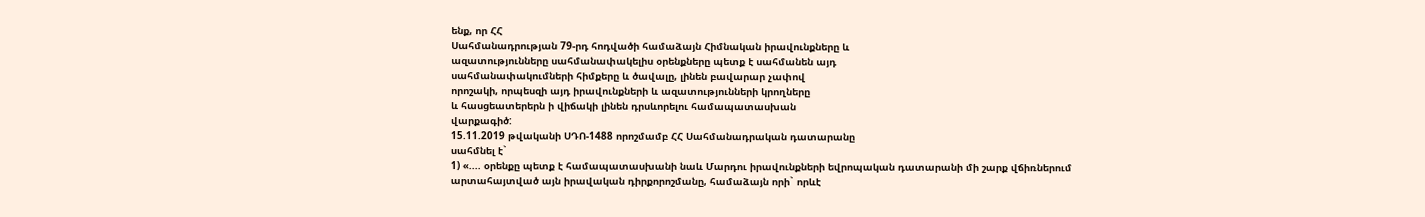ենք, որ ՀՀ
Սահմանադրության 79-րդ հոդվածի համաձայն Հիմնական իրավունքները և
ազատությունները սահմանափակելիս օրենքները պետք է սահմանեն այդ
սահմանափակումների հիմքերը և ծավալը, լինեն բավարար չափով
որոշակի, որպեսզի այդ իրավունքների և ազատությունների կրողները
և հասցեատերերն ի վիճակի լինեն դրսևորելու համապատասխան
վարքագիծ:
15.11.2019 թվականի ՍԴՈ-1488 որոշմամբ ՀՀ Սահմանադրական դատարանը
սահմնել է`
1) «.... օրենքը պետք է համապատասխանի նաև Մարդու իրավունքների եվրոպական դատարանի մի շարք վճիռներում արտահայտված այն իրավական դիրքորոշմանը, համաձայն որի` որևէ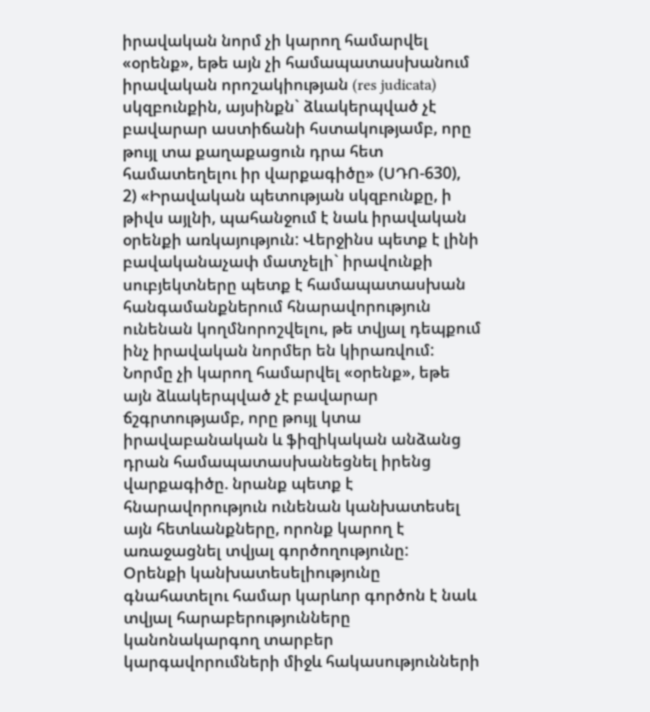իրավական նորմ չի կարող համարվել «օրենք», եթե այն չի համապատասխանում իրավական որոշակիության (res judicata) սկզբունքին, այսինքն` ձևակերպված չէ բավարար աստիճանի հստակությամբ, որը թույլ տա քաղաքացուն դրա հետ համատեղելու իր վարքագիծը» (ՍԴՈ-630),
2) «Իրավական պետության սկզբունքը, ի թիվս այլնի, պահանջում է նաև իրավական օրենքի առկայություն: Վերջինս պետք է լինի բավականաչափ մատչելի` իրավունքի սուբյեկտները պետք է համապատասխան հանգամանքներում հնարավորություն ունենան կողմնորոշվելու, թե տվյալ դեպքում ինչ իրավական նորմեր են կիրառվում: Նորմը չի կարող համարվել «օրենք», եթե այն ձևակերպված չէ բավարար ճշգրտությամբ, որը թույլ կտա իրավաբանական և ֆիզիկական անձանց դրան համապատասխանեցնել իրենց վարքագիծը. նրանք պետք է հնարավորություն ունենան կանխատեսել այն հետևանքները, որոնք կարող է առաջացնել տվյալ գործողությունը:
Օրենքի կանխատեսելիությունը գնահատելու համար կարևոր գործոն է նաև տվյալ հարաբերությունները կանոնակարգող տարբեր կարգավորումների միջև հակասությունների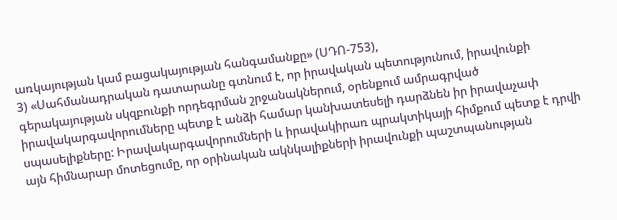առկայության կամ բացակայության հանգամանքը» (ՍԴՈ-753),
3) «Սահմանադրական դատարանը գտնում է, որ իրավական պետությունում, իրավունքի գերակայության սկզբունքի որդեգրման շրջանակներում, օրենքում ամրագրված իրավակարգավորումները պետք է անձի համար կանխատեսելի դարձնեն իր իրավաչափ սպասելիքները: Իրավակարգավորումների և իրավակիրառ պրակտիկայի հիմքում պետք է դրվի այն հիմնարար մոտեցումը, որ օրինական ակնկալիքների իրավունքի պաշտպանության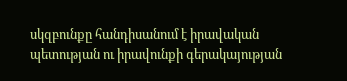սկզբունքը հանդիսանում է իրավական պետության ու իրավունքի գերակայության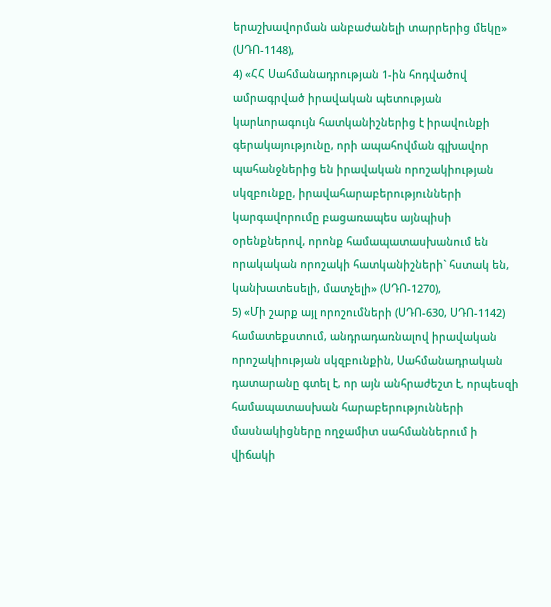երաշխավորման անբաժանելի տարրերից մեկը» (ՍԴՈ-1148),
4) «ՀՀ Սահմանադրության 1-ին հոդվածով ամրագրված իրավական պետության կարևորագույն հատկանիշներից է իրավունքի գերակայությունը, որի ապահովման գլխավոր պահանջներից են իրավական որոշակիության սկզբունքը, իրավահարաբերությունների կարգավորումը բացառապես այնպիսի օրենքներով, որոնք համապատասխանում են որակական որոշակի հատկանիշների` հստակ են, կանխատեսելի, մատչելի» (ՍԴՈ-1270),
5) «Մի շարք այլ որոշումների (ՍԴՈ-630, ՍԴՈ-1142) համատեքստում, անդրադառնալով իրավական որոշակիության սկզբունքին, Սահմանադրական դատարանը գտել է, որ այն անհրաժեշտ է, որպեսզի համապատասխան հարաբերությունների մասնակիցները ողջամիտ սահմաններում ի վիճակի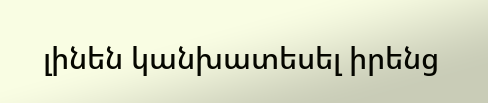լինեն կանխատեսել իրենց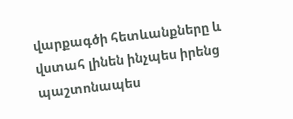վարքագծի հետևանքները և վստահ լինեն ինչպես իրենց պաշտոնապես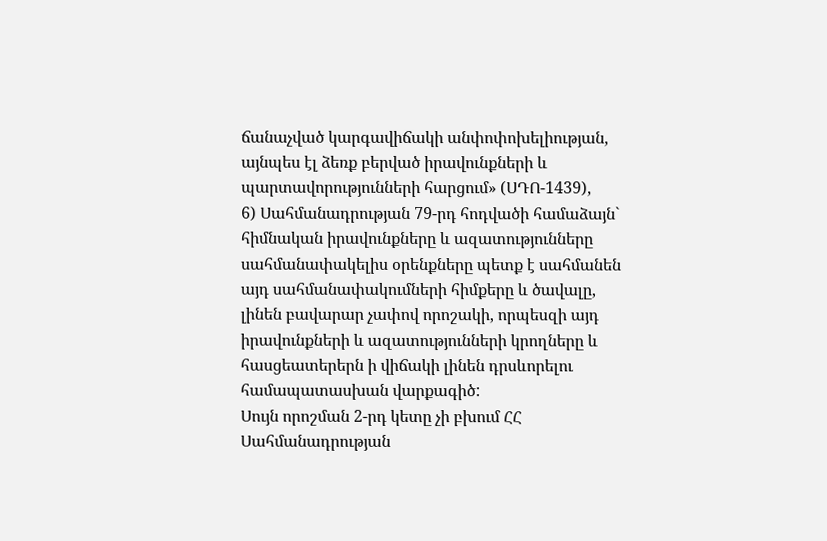ճանաչված կարգավիճակի անփոփոխելիության, այնպես էլ ձեռք բերված իրավունքների և պարտավորությունների հարցում» (ՍԴՈ-1439),
6) Սահմանադրության 79-րդ հոդվածի համաձայն` հիմնական իրավունքները և ազատությունները սահմանափակելիս օրենքները պետք է սահմանեն այդ սահմանափակումների հիմքերը և ծավալը, լինեն բավարար չափով որոշակի, որպեսզի այդ իրավունքների և ազատությունների կրողները և հասցեատերերն ի վիճակի լինեն դրսևորելու համապատասխան վարքագիծ:
Սույն որոշման 2-րդ կետը չի բխում ՀՀ Սահմանադրության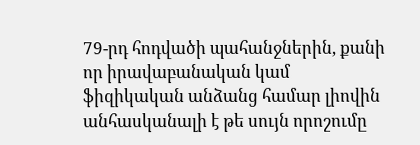79-րդ հոդվածի պահանջներին, քանի որ իրավաբանական կամ ֆիզիկական անձանց համար լիովին անհասկանալի է թե սույն որոշումը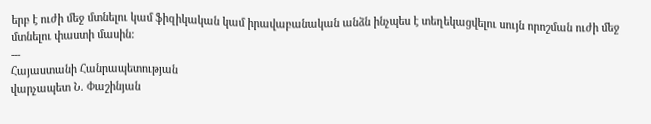երբ է ուժի մեջ մտնելու կամ ֆիզիկական կամ իրավաբանական անձն ինչպես է տեղեկացվելու սույն որոշման ուժի մեջ մտնելու փաստի մասին:
---
Հայաստանի Հանրապետության
վարչապետ Ն. Փաշինյան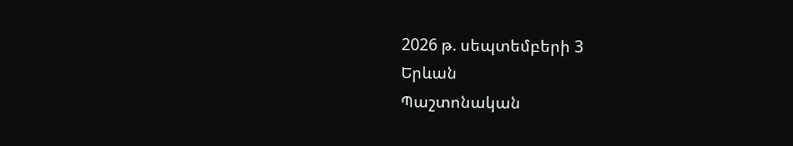2026 թ. սեպտեմբերի 3
Երևան
Պաշտոնական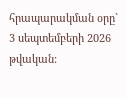հրապարակման օրը` 3 սեպտեմբերի 2026 թվական: